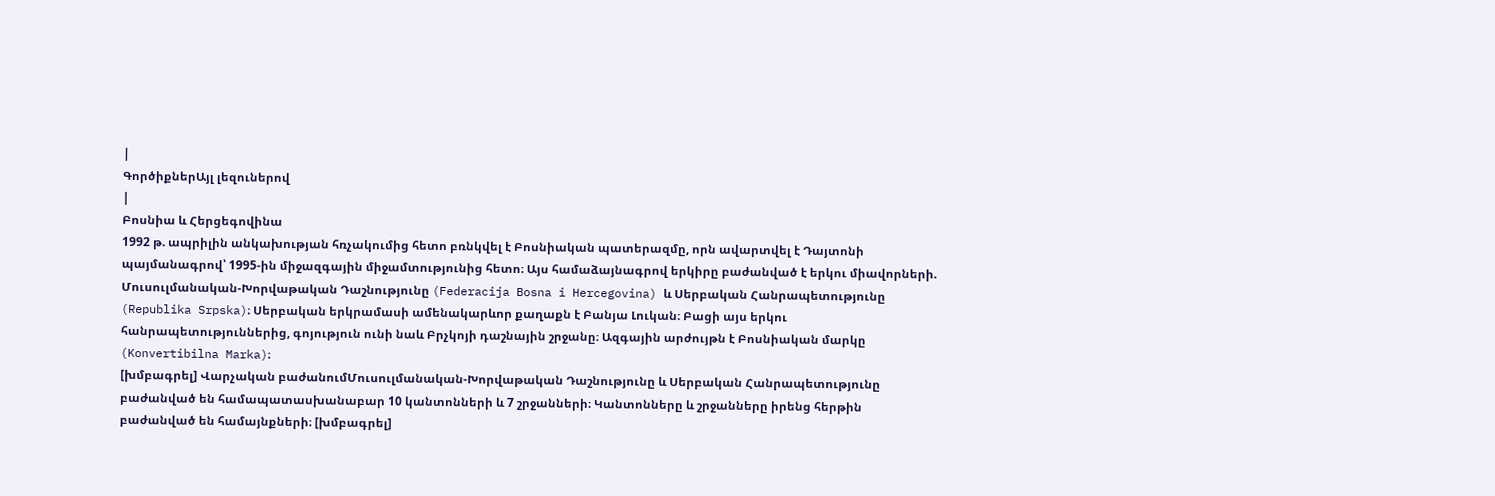|
ԳործիքներԱյլ լեզուներով
|
Բոսնիա և Հերցեգովինա
1992 թ. ապրիլին անկախության հռչակումից հետո բռնկվել է Բոսնիական պատերազմը, որն ավարտվել է Դայտոնի պայմանագրով՝ 1995-ին միջազգային միջամտությունից հետո։ Այս համաձայնագրով երկիրը բաժանված է երկու միավորների. Մուսուլմանական-Խորվաթական Դաշնությունը (Federacija Bosna i Hercegovina) և Սերբական Հանրապետությունը (Republika Srpska)։ Սերբական երկրամասի ամենակարևոր քաղաքն է Բանյա Լուկան։ Բացի այս երկու հանրապետություններից, գոյություն ունի նաև Բրչկոյի դաշնային շրջանը։ Ազգային արժույթն է Բոսնիական մարկը (Konvertibilna Marka)։
[խմբագրել] Վարչական բաժանումՄուսուլմանական-Խորվաթական Դաշնությունը և Սերբական Հանրապետությունը բաժանված են համապատասխանաբար 10 կանտոնների և 7 շրջանների։ Կանտոնները և շրջանները իրենց հերթին բաժանված են համայնքների։ [խմբագրել]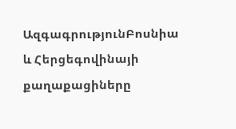ԱզգագրությունԲոսնիա և Հերցեգովինայի քաղաքացիները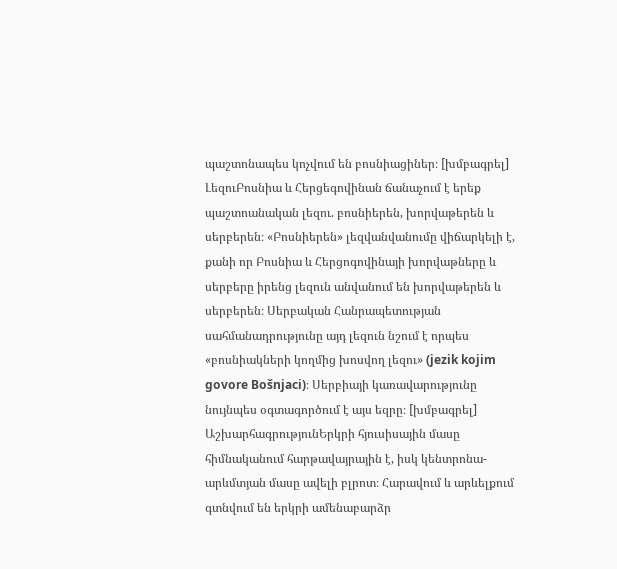պաշտոնապես կոչվում են բոսնիացիներ։ [խմբագրել] ԼեզուԲոսնիա և Հերցեգովինան ճանաչում է երեք պաշտոանական լեզու. բոսնիերեն, խորվաթերեն և սերբերեն։ «Բոսնիերեն» լեզվանվանումը վիճարկելի է, քանի որ Բոսնիա և Հերցոգովինայի խորվաթները և սերբերը իրենց լեզուն անվանում են խորվաթերեն և սերբերեն։ Սերբական Հանրապետության սահմանադրությունը այդ լեզուն նշում է որպես «բոսնիակների կողմից խոսվող լեզու» (jezik kojim govore Bošnjaci)։ Սերբիայի կառավարությունը նույնպես օգտագործում է այս եզրը։ [խմբագրել] ԱշխարհագրությունԵրկրի հյուսիսային մասը հիմնականում հարթավայրային է, իսկ կենտրոնա-արևմտյան մասը ավելի բլրոտ։ Հարավում և արևելքում գտնվում են երկրի ամենաբարձր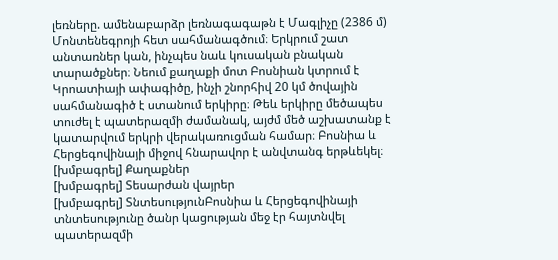լեռները. ամենաբարձր լեռնագագաթն է Մագլիչը (2386 մ) Մոնտենեգրոյի հետ սահմանագծում։ Երկրում շատ անտառներ կան, ինչպես նաև կուսական բնական տարածքներ։ Նեում քաղաքի մոտ Բոսնիան կտրում է Կրոատիայի ափագիծը, ինչի շնորհիվ 20 կմ ծովային սահմանագիծ է ստանում երկիրը։ Թեև երկիրը մեծապես տուժել է պատերազմի ժամանակ, այժմ մեծ աշխատանք է կատարվում երկրի վերակառուցման համար։ Բոսնիա և Հերցեգովինայի միջով հնարավոր է անվտանգ երթևեկել։ [խմբագրել] Քաղաքներ
[խմբագրել] Տեսարժան վայրեր
[խմբագրել] ՏնտեսությունԲոսնիա և Հերցեգովինայի տնտեսությունը ծանր կացության մեջ էր հայտնվել պատերազմի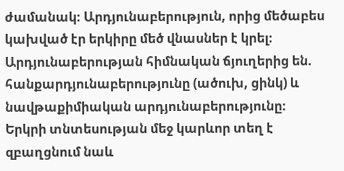ժամանակ։ Արդյունաբերություն, որից մեծաբես կախված էր երկիրը մեծ վնասներ է կրել։ Արդյունաբերության հիմնական ճյուղերից են. հանքարդյունաբերությունը (ածուխ, ցինկ) և նավթաքիմիական արդյունաբերությունը։ Երկրի տնտեսության մեջ կարևոր տեղ է զբաղցնում նաև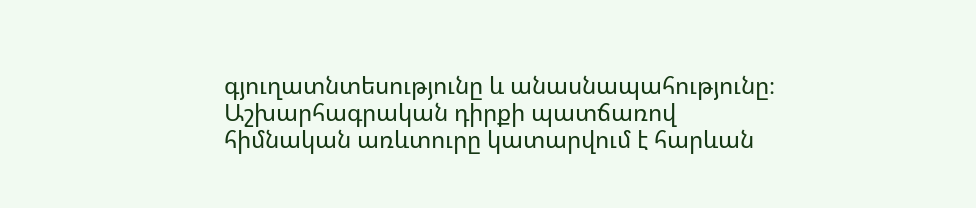գյուղատնտեսությունը և անասնապահությունը։ Աշխարհագրական դիրքի պատճառով հիմնական առևտուրը կատարվում է հարևան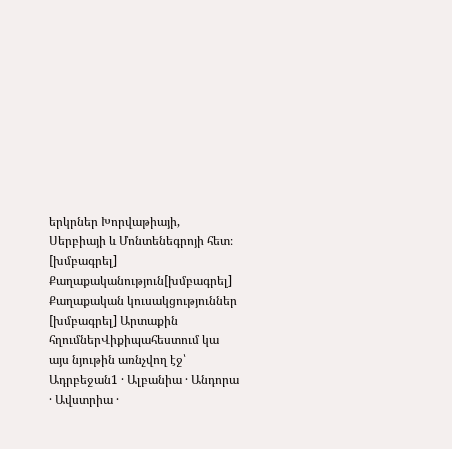երկրներ Խորվաթիայի, Սերբիայի և Մոնտենեգրոյի հետ։ [խմբագրել] Քաղաքականություն[խմբագրել] Քաղաքական կուսակցություններ
[խմբագրել] Արտաքին հղումներՎիքիպահեստում կա այս նյութին առնչվող էջ՝
Ադրբեջան1 · Ալբանիա · Անդորա · Ավստրիա ·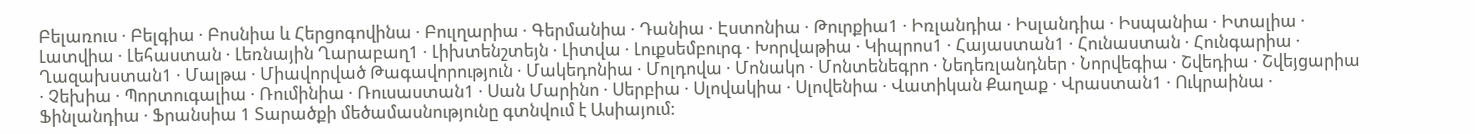Բելառուս · Բելգիա · Բոսնիա և Հերցոգովինա · Բուլղարիա · Գերմանիա · Դանիա · Էստոնիա · Թուրքիա1 · Իռլանդիա · Իսլանդիա · Իսպանիա · Իտալիա · Լատվիա · Լեհաստան · Լեռնային Ղարաբաղ1 · Լիխտենշտեյն · Լիտվա · Լուքսեմբուրգ · Խորվաթիա · Կիպրոս1 · Հայաստան1 · Հունաստան · Հունգարիա · Ղազախստան1 · Մալթա · Միավորված Թագավորություն · Մակեդոնիա · Մոլդովա · Մոնակո · Մոնտենեգրո · Նեդեռլանդներ · Նորվեգիա · Շվեդիա · Շվեյցարիա · Չեխիա · Պորտուգալիա · Ռումինիա · Ռուսաստան1 · Սան Մարինո · Սերբիա · Սլովակիա · Սլովենիա · Վատիկան Քաղաք · Վրաստան1 · Ուկրաինա · Ֆինլանդիա · Ֆրանսիա 1 Տարածքի մեծամասնությունը գտնվում է Ասիայում: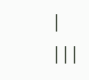|
|||